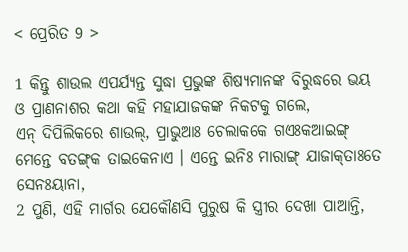< ପ୍ରେରିତ 9 >

1 କିନ୍ତୁ ଶାଉଲ ଏପର୍ଯ୍ୟନ୍ତ ସୁଦ୍ଧା ପ୍ରଭୁଙ୍କ ଶିଷ୍ୟମାନଙ୍କ ବିରୁଦ୍ଧରେ ଭୟ ଓ ପ୍ରାଣନାଶର କଥା କହି ମହାଯାଜକଙ୍କ ନିକଟକୁ ଗଲେ,
ଏନ୍‌ ଦିପିଲିକରେ ଶାଉଲ୍‌, ପ୍ରାଭୁଆଃ ଚେଲାକକେ ଗଏଃକଆଇଙ୍ଗ୍‌ ମେନ୍ତେ ବତଙ୍ଗ୍‌କ ତାଇକେନାଏ । ଏନ୍ତେ ଇନିଃ ମାରାଙ୍ଗ୍‌ ଯାଜାକ୍‌ତାଃତେ ସେନଃୟାନା,
2 ପୁଣି, ଏହି ମାର୍ଗର ଯେକୌଣସି ପୁରୁଷ କି ସ୍ତ୍ରୀର ଦେଖା ପାଆନ୍ତି,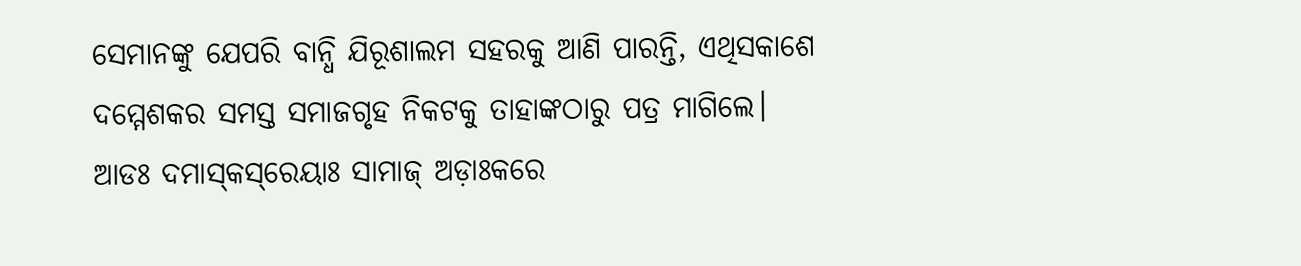ସେମାନଙ୍କୁ ଯେପରି ବାନ୍ଧି ଯିରୂଶାଲମ ସହରକୁ ଆଣି ପାରନ୍ତି, ଏଥିସକାଶେ ଦମ୍ମେଶକର ସମସ୍ତ ସମାଜଗୃହ ନିକଟକୁ ତାହାଙ୍କଠାରୁ ପତ୍ର ମାଗିଲେ।
ଆଡଃ ଦମାସ୍‌କସ୍‌ରେୟାଃ ସାମାଜ୍‌ ଅଡ଼ାଃକରେ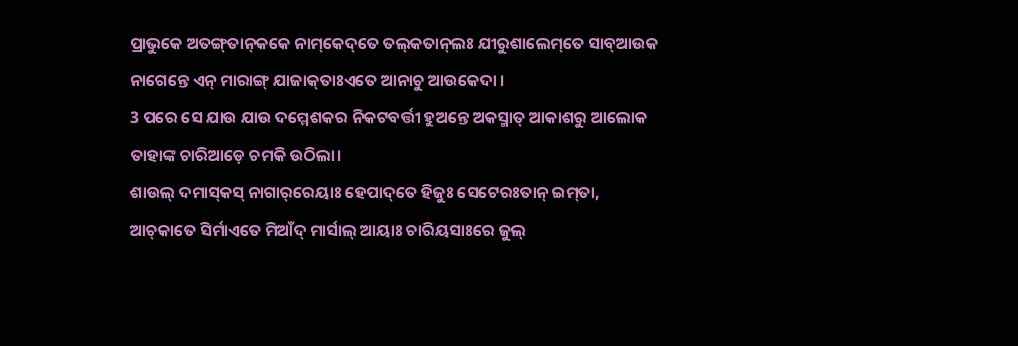ପ୍ରାଭୁକେ ଅତଙ୍ଗ୍‌ତାନ୍‌କକେ ନାମ୍‌କେଦ୍‌ତେ ତଲ୍‌କତାନ୍‌ଲଃ ଯୀରୁଶାଲେମ୍‌ତେ ସାବ୍‌ଆଉକ ନାଗେନ୍ତେ ଏନ୍‌ ମାରାଙ୍ଗ୍‌ ଯାଜାକ୍‌ତାଃଏତେ ଆନାଚୁ ଆଉକେଦା ।
3 ପରେ ସେ ଯାଉ ଯାଉ ଦମ୍ମେଶକର ନିକଟବର୍ତ୍ତୀ ହୁଅନ୍ତେ ଅକସ୍ମାତ୍‍ ଆକାଶରୁ ଆଲୋକ ତାହାଙ୍କ ଚାରିଆଡ଼େ ଚମକି ଉଠିଲା।
ଶାଉଲ୍‌ ଦମାସ୍‌କସ୍‌ ନାଗାର୍‌ରେୟାଃ ହେପାଦ୍‌ତେ ହିଜୁଃ ସେଟେରଃତାନ୍‌ ଇମ୍‌ତା, ଆଚ୍‌କାତେ ସିର୍ମାଏତେ ମିଆଁଦ୍‌ ମାର୍ସାଲ୍‌ ଆୟାଃ ଚାରିୟସାଃରେ ଜୁଲ୍‌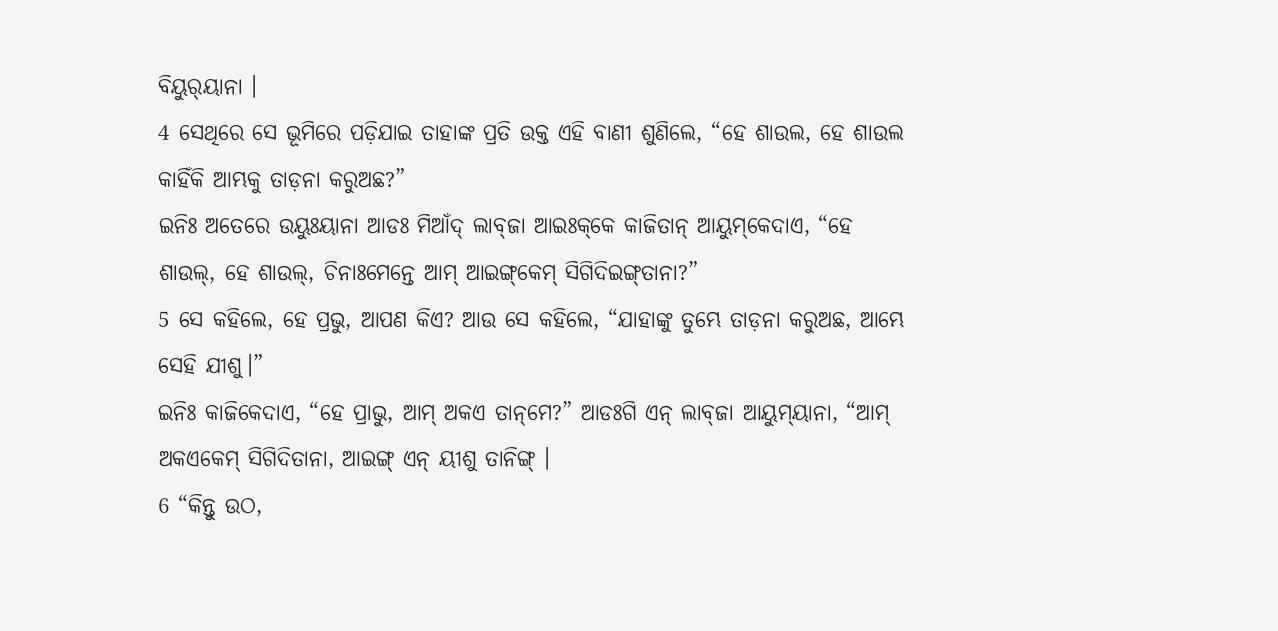ବିୟୁର୍‌ୟାନା ।
4 ସେଥିରେ ସେ ଭୂମିରେ ପଡ଼ିଯାଇ ତାହାଙ୍କ ପ୍ରତି ଉକ୍ତ ଏହି ବାଣୀ ଶୁଣିଲେ, “ହେ ଶାଉଲ, ହେ ଶାଉଲ କାହିଁକି ଆମ୍ଭକୁ ତାଡ଼ନା କରୁଅଛ?”
ଇନିଃ ଅତେରେ ଉୟୁଃୟାନା ଆଡଃ ମିଆଁଦ୍‌ ଲାବ୍‌ଜା ଆଇଃକ୍‌କେ କାଜିତାନ୍‌ ଆୟୁମ୍‌କେଦାଏ, “ହେ ଶାଉଲ୍, ହେ ଶାଉଲ୍‌, ଚିନାଃମେନ୍ତେ ଆମ୍‌ ଆଇଙ୍ଗ୍‌କେମ୍‌ ସିଗିଦିଇଙ୍ଗ୍‌ତାନା?”
5 ସେ କହିଲେ, ହେ ପ୍ରଭୁ, ଆପଣ କିଏ? ଆଉ ସେ କହିଲେ, “ଯାହାଙ୍କୁ ତୁମ୍ଭେ ତାଡ଼ନା କରୁଅଛ, ଆମ୍ଭେ ସେହି ଯୀଶୁ।”
ଇନିଃ କାଜିକେଦାଏ, “ହେ ପ୍ରାଭୁ, ଆମ୍‌ ଅକଏ ତାନ୍‌ମେ?” ଆଡଃଗି ଏନ୍‌ ଲାବ୍‌ଜା ଆୟୁମ୍‌ୟାନା, “ଆମ୍‌ ଅକଏକେମ୍‌ ସିଗିଦିତାନା, ଆଇଙ୍ଗ୍‌ ଏନ୍‌ ୟୀଶୁ ତାନିଙ୍ଗ୍‌ ।
6 “କିନ୍ତୁ ଉଠ,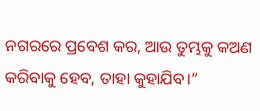ନଗରରେ ପ୍ରବେଶ କର, ଆଉ ତୁମ୍ଭକୁ କଅଣ କରିବାକୁ ହେବ, ତାହା କୁହାଯିବ।”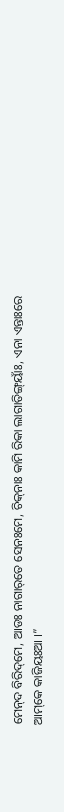ମେନ୍‌ଦ ବିରିଦ୍‌ମେ, ଆଡଃ ନାଗାର୍‌ତେ ସେନଃମେ, ଚିକ୍‌ନାଃ କାମି ରିକା ଲାଗାତିଙ୍ଗ୍‌ୟାଁଃ, ଏନା ଏନ୍ତାଃରେ ଆମ୍‌କେ କାଜିୟଃଆ ।”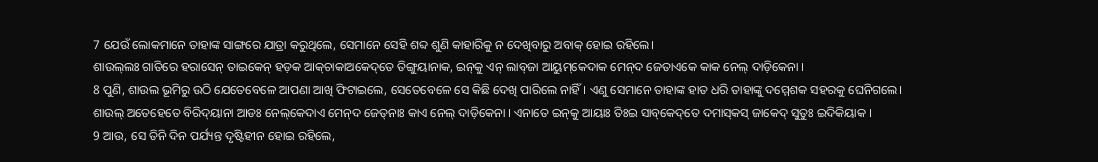7 ଯେଉଁ ଲୋକମାନେ ତାହାଙ୍କ ସାଙ୍ଗରେ ଯାତ୍ରା କରୁଥିଲେ, ସେମାନେ ସେହି ଶବ୍ଦ ଶୁଣି କାହାରିକୁ ନ ଦେଖିବାରୁ ଅବାକ୍ ହୋଇ ରହିଲେ।
ଶାଉଲ୍‌ଲଃ ଗାତିରେ ହରାସେନ୍‌ ତାଇକେନ୍‌ ହଡ଼କ ଆକ୍‌ଚାକାଅକେଦ୍‌ତେ ତିଙ୍ଗୁୟାନାକ, ଇନ୍‌କୁ ଏନ୍‌ ଲାବ୍‌ଜା ଆୟୁମ୍‌କେଦାକ ମେନ୍‌ଦ ଜେତାଏକେ କାକ ନେଲ୍‌ ଦାଡ଼ିକେନା ।
8 ପୁଣି, ଶାଉଲ ଭୂମିରୁ ଉଠି ଯେତେବେଳେ ଆପଣା ଆଖି ଫିଟାଇଲେ, ସେତେବେଳେ ସେ କିଛି ଦେଖି ପାରିଲେ ନାହିଁ। ଏଣୁ ସେମାନେ ତାହାଙ୍କ ହାତ ଧରି ତାହାଙ୍କୁ ଦମ୍ମେଶକ ସହରକୁ ଘେନିଗଲେ।
ଶାଉଲ୍‌ ଅତେହେତେ ବିରିଦ୍‍ୟାନା ଆଡଃ ନେଲ୍‌କେଦାଏ ମେନ୍‌ଦ ଜେତ୍‌ନାଃ କାଏ ନେଲ୍‌ ଦାଡ଼ିକେନା । ଏନାତେ ଇନ୍‌କୁ ଆୟାଃ ତିଃଇ ସାବ୍‌କେଦ୍‌ତେ ଦମାସ୍‌କସ୍‌ ଜାକେଦ୍‌ ସୁତୁଃ ଇଦିକିୟାକ ।
9 ଆଉ, ସେ ତିନି ଦିନ ପର୍ଯ୍ୟନ୍ତ ଦୃଷ୍ଟିହୀନ ହୋଇ ରହିଲେ,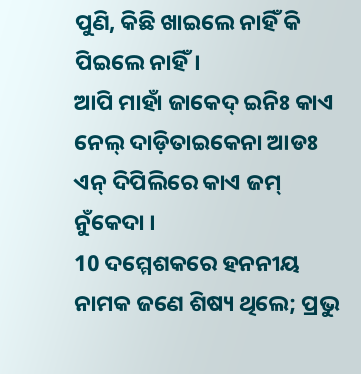ପୁଣି, କିଛି ଖାଇଲେ ନାହିଁ କି ପିଇଲେ ନାହିଁ।
ଆପି ମାହାଁ ଜାକେଦ୍‌ ଇନିଃ କାଏ ନେଲ୍‌ ଦାଡ଼ିତାଇକେନା ଆଡଃ ଏନ୍‌ ଦିପିଲିରେ କାଏ ଜମ୍‍ ନୁଁକେଦା ।
10 ଦମ୍ମେଶକରେ ହନନୀୟ ନାମକ ଜଣେ ଶିଷ୍ୟ ଥିଲେ; ପ୍ରଭୁ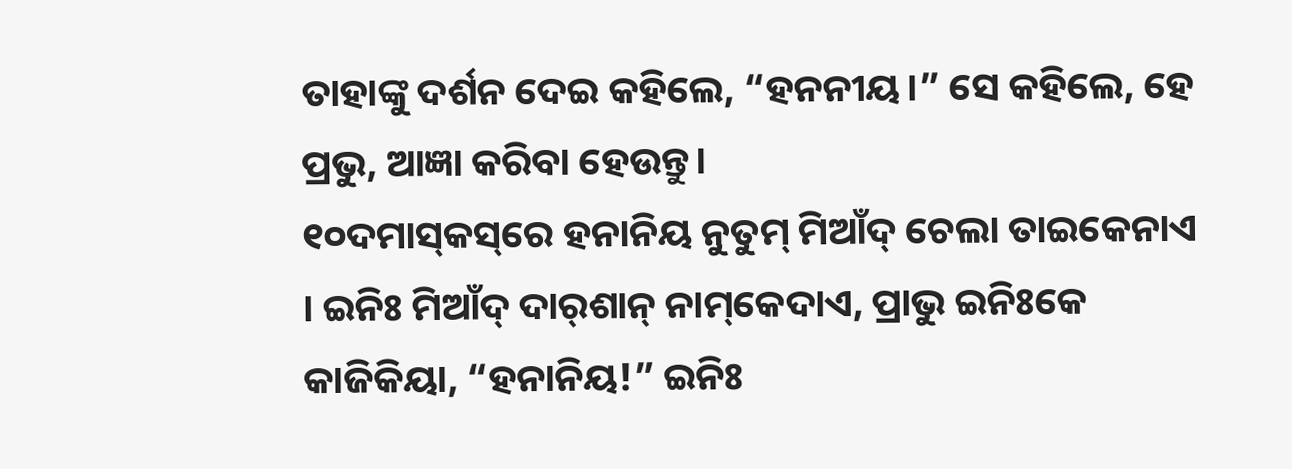ତାହାଙ୍କୁ ଦର୍ଶନ ଦେଇ କହିଲେ, “ହନନୀୟ।” ସେ କହିଲେ, ହେ ପ୍ରଭୁ, ଆଜ୍ଞା କରିବା ହେଉନ୍ତୁ।
୧୦ଦମାସ୍‌କସ୍‌ରେ ହନାନିୟ ନୁତୁମ୍‌ ମିଆଁଦ୍‌ ଚେଲା ତାଇକେନାଏ । ଇନିଃ ମିଆଁଦ୍‌ ଦାର୍‌ଶାନ୍‌ ନାମ୍‌କେଦାଏ, ପ୍ରାଭୁ ଇନିଃକେ କାଜିକିୟା, “ହନାନିୟ!” ଇନିଃ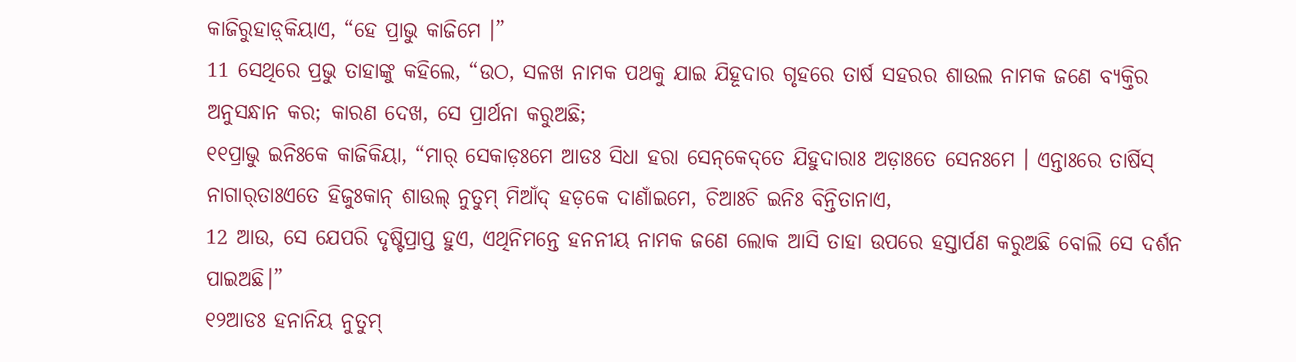କାଜିରୁହାଡ଼୍‌କିୟାଏ, “ହେ ପ୍ରାଭୁ କାଜିମେ ।”
11 ସେଥିରେ ପ୍ରଭୁ ତାହାଙ୍କୁ କହିଲେ, “ଉଠ, ସଳଖ ନାମକ ପଥକୁ ଯାଇ ଯିହୂଦାର ଗୃହରେ ତାର୍ଷ ସହରର ଶାଉଲ ନାମକ ଜଣେ ବ୍ୟକ୍ତିର ଅନୁସନ୍ଧାନ କର; କାରଣ ଦେଖ, ସେ ପ୍ରାର୍ଥନା କରୁଅଛି;
୧୧ପ୍ରାଭୁ ଇନିଃକେ କାଜିକିୟା, “ମାର୍‌ ସେକାଡ଼ଃମେ ଆଡଃ ସିଧା ହରା ସେନ୍‌କେଦ୍‌ତେ ଯିହୁଦାରାଃ ଅଡ଼ାଃତେ ସେନଃମେ । ଏନ୍ତାଃରେ ତାର୍ଷିସ୍‌ ନାଗାର୍‌ତାଃଏତେ ହିଜୁଃକାନ୍‌ ଶାଉଲ୍‌ ନୁତୁମ୍‌ ମିଆଁଦ୍‌ ହଡ଼କେ ଦାଣାଁଇମେ, ଚିଆଃଚି ଇନିଃ ବିନ୍ତିତାନାଏ,
12 ଆଉ, ସେ ଯେପରି ଦୃଷ୍ଟିପ୍ରାପ୍ତ ହୁଏ, ଏଥିନିମନ୍ତେ ହନନୀୟ ନାମକ ଜଣେ ଲୋକ ଆସି ତାହା ଉପରେ ହସ୍ତାର୍ପଣ କରୁଅଛି ବୋଲି ସେ ଦର୍ଶନ ପାଇଅଛି।”
୧୨ଆଡଃ ହନାନିୟ ନୁତୁମ୍‌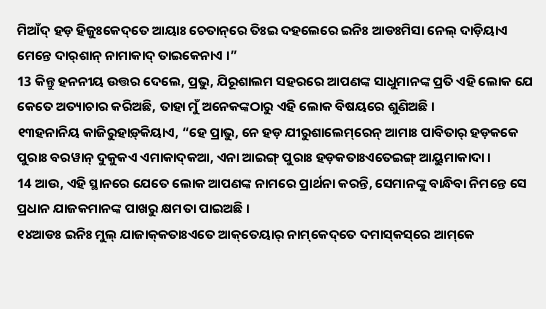ମିଆଁଦ୍‌ ହଡ଼ ହିଜୁଃକେଦ୍‌ତେ ଆୟାଃ ଚେତାନ୍‌ରେ ତିଃଇ ଦହଲେରେ ଇନିଃ ଆଡଃମିସା ନେଲ୍‌ ଦାଡ଼ିୟାଏ ମେନ୍ତେ ଦାର୍‌ଶାନ୍‌ ନାମାକାଦ୍‌ ତାଇକେନାଏ ।”
13 କିନ୍ତୁ ହନନୀୟ ଉତ୍ତର ଦେଲେ, ପ୍ରଭୁ, ଯିରୂଶାଲମ ସହରରେ ଆପଣଙ୍କ ସାଧୁମାନଙ୍କ ପ୍ରତି ଏହି ଲୋକ ଯେ କେତେ ଅତ୍ୟାଚାର କରିଅଛି, ତାହା ମୁଁ ଅନେକଙ୍କଠାରୁ ଏହି ଲୋକ ବିଷୟରେ ଶୁଣିଅଛି।
୧୩ହନାନିୟ କାଜିରୁହାଡ଼୍‌କିୟାଏ, “ହେ ପ୍ରାଭୁ, ନେ ହଡ଼ ଯୀରୁଶାଲେମ୍‌ରେନ୍‌ ଆମାଃ ପାବିତାର୍‌ ହଡ଼କକେ ପୁରାଃ ବରୱାନ୍‌ ଦୁକୁକଏ ଏମାକାଦ୍‌କଆ, ଏନା ଆଇଙ୍ଗ୍‌ ପୁରାଃ ହଡ଼କତାଃଏତେଇଙ୍ଗ୍‌ ଆୟୁମାକାଦା ।
14 ଆଉ, ଏହି ସ୍ଥାନରେ ଯେତେ ଲୋକ ଆପଣଙ୍କ ନାମରେ ପ୍ରାର୍ଥନା କରନ୍ତି, ସେମାନଙ୍କୁ ବାନ୍ଧିବା ନିମନ୍ତେ ସେ ପ୍ରଧାନ ଯାଜକମାନଙ୍କ ପାଖରୁ କ୍ଷମତା ପାଇଅଛି।
୧୪ଆଡଃ ଇନିଃ ମୁଲ୍‌ ଯାଜାକ୍‌କତାଃଏତେ ଆକ୍‌ତେୟାର୍‌ ନାମ୍‌କେଦ୍‌ତେ ଦମାସ୍‌କସ୍‌ରେ ଆମ୍‌କେ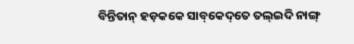ବିନ୍ତିତାନ୍‌ ହଡ଼କକେ ସାବ୍‌କେଦ୍‌ତେ ତଲ୍‌ଇଦି ନାଙ୍ଗ୍‌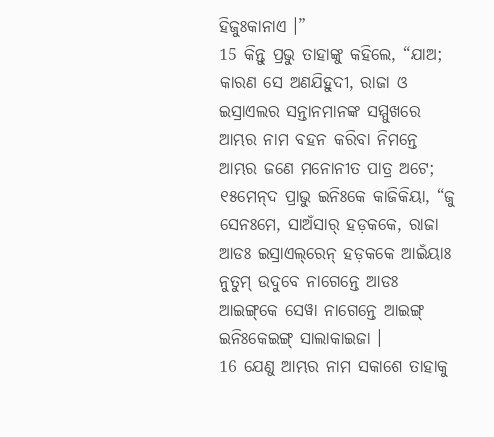ହିଜୁଃକାନାଏ ।”
15 କିନ୍ତୁ ପ୍ରଭୁ ତାହାଙ୍କୁ କହିଲେ, “ଯାଅ; କାରଣ ସେ ଅଣଯିହୁଦୀ, ରାଜା ଓ ଇସ୍ରାଏଲର ସନ୍ତାନମାନଙ୍କ ସମ୍ମୁଖରେ ଆମ୍ଭର ନାମ ବହନ କରିବା ନିମନ୍ତେ ଆମ୍ଭର ଜଣେ ମନୋନୀତ ପାତ୍ର ଅଟେ;
୧୫ମେନ୍‌ଦ ପ୍ରାଭୁ ଇନିଃକେ କାଜିକିୟା, “ଜୁ ସେନଃମେ, ସାଅଁସାର୍‌ ହଡ଼କକେ, ରାଜା ଆଡଃ ଇସ୍ରାଏଲ୍‌ରେନ୍‌ ହଡ଼କକେ ଆଇଁୟାଃ ନୁତୁମ୍‌ ଉଦୁବେ ନାଗେନ୍ତେ ଆଡଃ ଆଇଙ୍ଗ୍‌କେ ସେୱା ନାଗେନ୍ତେ ଆଇଙ୍ଗ୍‌ ଇନିଃକେଇଙ୍ଗ୍‌ ସାଲାକାଇଜା ।
16 ଯେଣୁ ଆମ୍ଭର ନାମ ସକାଶେ ତାହାକୁ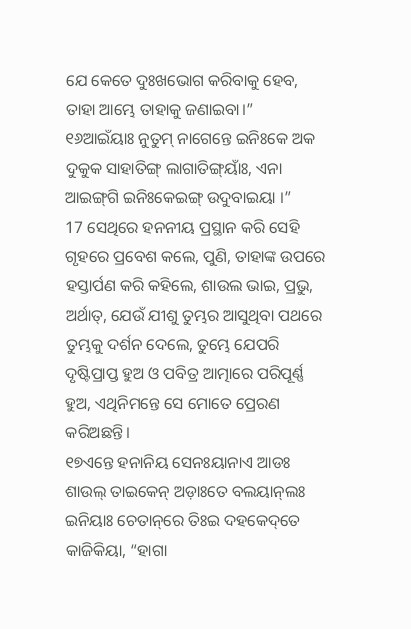ଯେ କେତେ ଦୁଃଖଭୋଗ କରିବାକୁ ହେବ, ତାହା ଆମ୍ଭେ ତାହାକୁ ଜଣାଇବା।”
୧୬ଆଇଁୟାଃ ନୁତୁମ୍‌ ନାଗେନ୍ତେ ଇନିଃକେ ଅକ ଦୁକୁକ ସାହାତିଙ୍ଗ୍‌ ଲାଗାତିଙ୍ଗ୍‌ୟାଁଃ, ଏନା ଆଇଙ୍ଗ୍‌ଗି ଇନିଃକେଇଙ୍ଗ୍‌ ଉଦୁବାଇୟା ।”
17 ସେଥିରେ ହନନୀୟ ପ୍ରସ୍ଥାନ କରି ସେହି ଗୃହରେ ପ୍ରବେଶ କଲେ, ପୁଣି, ତାହାଙ୍କ ଉପରେ ହସ୍ତାର୍ପଣ କରି କହିଲେ, ଶାଉଲ ଭାଇ, ପ୍ରଭୁ, ଅର୍ଥାତ୍‍, ଯେଉଁ ଯୀଶୁ ତୁମ୍ଭର ଆସୁଥିବା ପଥରେ ତୁମ୍ଭକୁ ଦର୍ଶନ ଦେଲେ, ତୁମ୍ଭେ ଯେପରି ଦୃଷ୍ଟିପ୍ରାପ୍ତ ହୁଅ ଓ ପବିତ୍ର ଆତ୍ମାରେ ପରିପୂର୍ଣ୍ଣ ହୁଅ, ଏଥିନିମନ୍ତେ ସେ ମୋତେ ପ୍ରେରଣ କରିଅଛନ୍ତି।
୧୭ଏନ୍ତେ ହନାନିୟ ସେନଃୟାନାଏ ଆଡଃ ଶାଉଲ୍‌ ତାଇକେନ୍‌ ଅଡ଼ାଃତେ ବଲୟାନ୍‌ଲଃ ଇନିୟାଃ ଚେତାନ୍‌ରେ ତିଃଇ ଦହକେଦ୍‌ତେ କାଜିକିୟା, “ହାଗା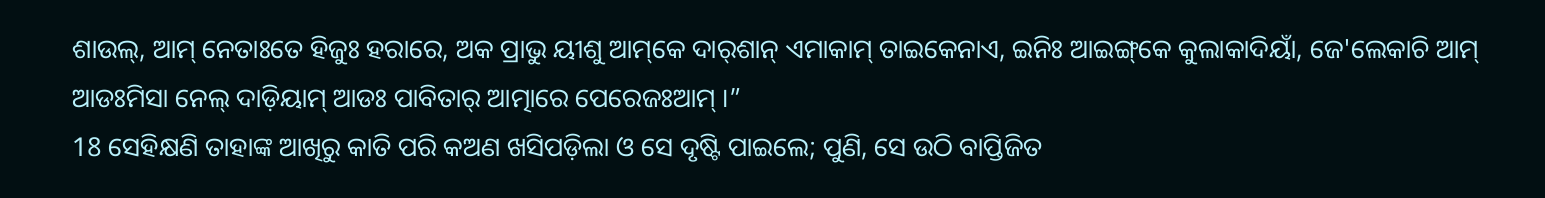ଶାଉଲ୍‌, ଆମ୍‌ ନେତାଃତେ ହିଜୁଃ ହରାରେ, ଅକ ପ୍ରାଭୁ ୟୀଶୁ ଆମ୍‌କେ ଦାର୍‌ଶାନ୍‌ ଏମାକାମ୍‌ ତାଇକେନାଏ, ଇନିଃ ଆଇଙ୍ଗ୍‌କେ କୁଲାକାଦିୟାଁ, ଜେ'ଲେକାଚି ଆମ୍‌ ଆଡଃମିସା ନେଲ୍‌ ଦାଡ଼ିୟାମ୍‌ ଆଡଃ ପାବିତାର୍‌ ଆତ୍ମାରେ ପେରେଜଃଆମ୍‌ ।”
18 ସେହିକ୍ଷଣି ତାହାଙ୍କ ଆଖିରୁ କାତି ପରି କଅଣ ଖସିପଡ଼ିଲା ଓ ସେ ଦୃଷ୍ଟି ପାଇଲେ; ପୁଣି, ସେ ଉଠି ବାପ୍ତିଜିତ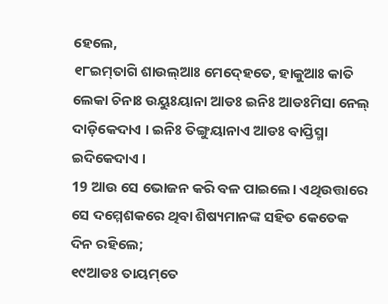ହେଲେ,
୧୮ଇମ୍‍ତାଗି ଶାଉଲ୍‌ଆଃ ମେଦ୍‍ହେତେ, ହାକୁଆଃ କାତି ଲେକା ଚିନାଃ ଉୟୁଃୟାନା ଆଡଃ ଇନିଃ ଆଡଃମିସା ନେଲ୍‍ ଦାଡ଼ିକେଦାଏ । ଇନିଃ ତିଙ୍ଗୁୟାନାଏ ଆଡଃ ବାପ୍ତିସ୍ମା ଇଦିକେଦାଏ ।
19 ଆଉ ସେ ଭୋଜନ କରି ବଳ ପାଇଲେ। ଏଥିଉତ୍ତାରେ ସେ ଦମ୍ମେଶକରେ ଥିବା ଶିଷ୍ୟମାନଙ୍କ ସହିତ କେତେକ ଦିନ ରହିଲେ;
୧୯ଆଡଃ ତାୟମ୍‌ତେ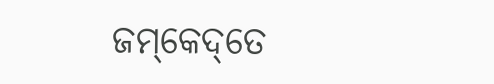ଜମ୍‌କେଦ୍‌ତେ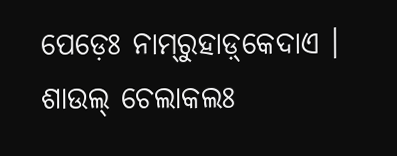ପେଡ଼େଃ ନାମ୍‌ରୁହାଡ଼୍‌କେଦାଏ । ଶାଉଲ୍ ଚେଲାକଲଃ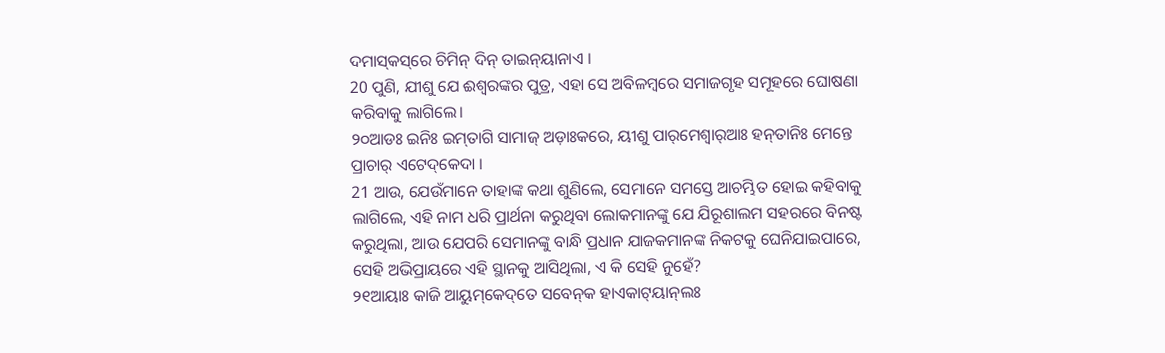ଦମାସ୍‌କସ୍‌ରେ ଚିମିନ୍‌ ଦିନ୍‌ ତାଇନ୍‌ୟାନାଏ ।
20 ପୁଣି, ଯୀଶୁ ଯେ ଈଶ୍ବରଙ୍କର ପୁତ୍ର, ଏହା ସେ ଅବିଳମ୍ବରେ ସମାଜଗୃହ ସମୂହରେ ଘୋଷଣା କରିବାକୁ ଲାଗିଲେ।
୨୦ଆଡଃ ଇନିଃ ଇମ୍‌ତାଗି ସାମାଜ୍‌ ଅଡ଼ାଃକରେ, ୟୀଶୁ ପାର୍‌ମେଶ୍ୱାର୍‌ଆଃ ହନ୍‌ତାନିଃ ମେନ୍ତେ ପ୍ରାଚାର୍‌ ଏଟେଦ୍‌କେଦା ।
21 ଆଉ, ଯେଉଁମାନେ ତାହାଙ୍କ କଥା ଶୁଣିଲେ, ସେମାନେ ସମସ୍ତେ ଆଚମ୍ଭିତ ହୋଇ କହିବାକୁ ଲାଗିଲେ, ଏହି ନାମ ଧରି ପ୍ରାର୍ଥନା କରୁଥିବା ଲୋକମାନଙ୍କୁ ଯେ ଯିରୂଶାଲମ ସହରରେ ବିନଷ୍ଟ କରୁଥିଲା, ଆଉ ଯେପରି ସେମାନଙ୍କୁ ବାନ୍ଧି ପ୍ରଧାନ ଯାଜକମାନଙ୍କ ନିକଟକୁ ଘେନିଯାଇପାରେ, ସେହି ଅଭିପ୍ରାୟରେ ଏହି ସ୍ଥାନକୁ ଆସିଥିଲା, ଏ କି ସେହି ନୁହେଁ?
୨୧ଆୟାଃ କାଜି ଆୟୁମ୍‌କେଦ୍‌ତେ ସବେନ୍‌କ ହାଏକାଟ୍‍ୟାନ୍‌ଲଃ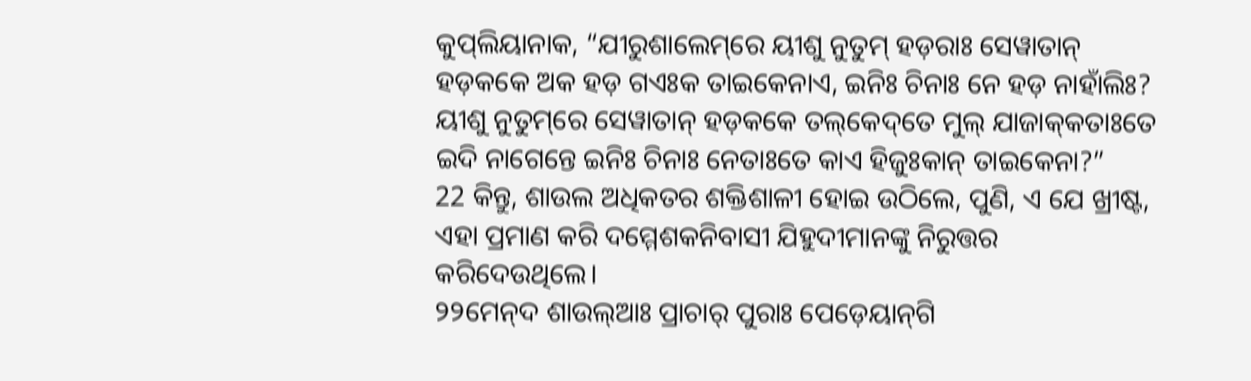କୁପ୍‌ଲିୟାନାକ, “ଯୀରୁଶାଲେମ୍‌ରେ ୟୀଶୁ ନୁତୁମ୍‌ ହଡ଼ରାଃ ସେୱାତାନ୍‌ ହଡ଼କକେ ଅକ ହଡ଼ ଗଏଃକ ତାଇକେନାଏ, ଇନିଃ ଚିନାଃ ନେ ହଡ଼ ନାହାଁଲିଃ? ୟୀଶୁ ନୁତୁମ୍‌ରେ ସେୱାତାନ୍‌ ହଡ଼କକେ ତଲ୍‌କେଦ୍‌ତେ ମୁଲ୍‌ ଯାଜାକ୍‌କତାଃତେ ଇଦି ନାଗେନ୍ତେ ଇନିଃ ଚିନାଃ ନେତାଃତେ କାଏ ହିଜୁଃକାନ୍‌ ତାଇକେନା?”
22 କିନ୍ତୁ, ଶାଉଲ ଅଧିକତର ଶକ୍ତିଶାଳୀ ହୋଇ ଉଠିଲେ, ପୁଣି, ଏ ଯେ ଖ୍ରୀଷ୍ଟ, ଏହା ପ୍ରମାଣ କରି ଦମ୍ମେଶକନିବାସୀ ଯିହୁଦୀମାନଙ୍କୁ ନିରୁତ୍ତର କରିଦେଉଥିଲେ।
୨୨ମେନ୍‌ଦ ଶାଉଲ୍‌ଆଃ ପ୍ରାଚାର୍‌ ପୁରାଃ ପେଡ଼େୟାନ୍‌ଗି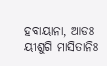ହବାୟାନା, ଆଡଃ ୟୀଶୁଗି ମାସିତାନିଃ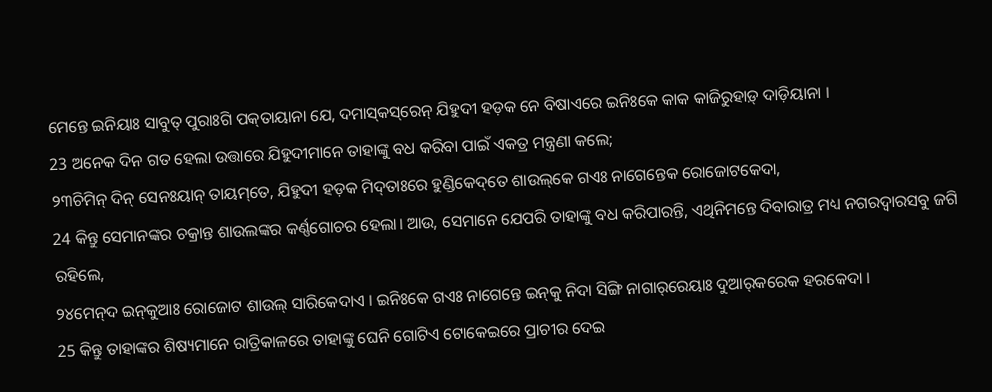ମେନ୍ତେ ଇନିୟାଃ ସାବୁତ୍‌ ପୁରାଃଗି ପକ୍‌ତାୟାନା ଯେ, ଦମାସ୍‌କସ୍‌ରେନ୍‌ ଯିହୁଦୀ ହଡ଼କ ନେ ବିଷାଏରେ ଇନିଃକେ କାକ କାଜିରୁହାଡ଼୍‌ ଦାଡ଼ିୟାନା ।
23 ଅନେକ ଦିନ ଗତ ହେଲା ଉତ୍ତାରେ ଯିହୁଦୀମାନେ ତାହାଙ୍କୁ ବଧ କରିବା ପାଇଁ ଏକତ୍ର ମନ୍ତ୍ରଣା କଲେ;
୨୩ଚିମିନ୍‌ ଦିନ୍ ସେନଃୟାନ୍‍ ତାୟମ୍‌ତେ, ଯିହୁଦୀ ହଡ଼କ ମିଦ୍‌ତାଃରେ ହୁଣ୍ଡିକେଦ୍‌ତେ ଶାଉଲ୍‌କେ ଗଏଃ ନାଗେନ୍ତେକ ରୋଜୋଟକେଦା,
24 କିନ୍ତୁ ସେମାନଙ୍କର ଚକ୍ରାନ୍ତ ଶାଉଲଙ୍କର କର୍ଣ୍ଣଗୋଚର ହେଲା। ଆଉ, ସେମାନେ ଯେପରି ତାହାଙ୍କୁ ବଧ କରିପାରନ୍ତି, ଏଥିନିମନ୍ତେ ଦିବାରାତ୍ର ମଧ୍ୟ ନଗରଦ୍ୱାରସବୁ ଜଗି ରହିଲେ,
୨୪ମେନ୍‌ଦ ଇନ୍‌କୁଆଃ ରୋଜୋଟ ଶାଉଲ୍‌ ସାରିକେଦାଏ । ଇନିଃକେ ଗଏଃ ନାଗେନ୍ତେ ଇନ୍‌କୁ ନିଦା ସିଙ୍ଗି ନାଗାର୍‌ରେୟାଃ ଦୁଆର୍‌କରେକ ହରକେଦା ।
25 କିନ୍ତୁ ତାହାଙ୍କର ଶିଷ୍ୟମାନେ ରାତ୍ରିକାଳରେ ତାହାଙ୍କୁ ଘେନି ଗୋଟିଏ ଟୋକେଇରେ ପ୍ରାଚୀର ଦେଇ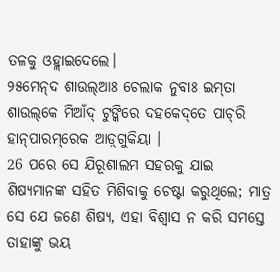ତଳକୁ ଓହ୍ଲାଇଦେଲେ।
୨୫ମେନ୍‌ଦ ଶାଉଲ୍‌ଆଃ ଚେଲାକ ନୁବାଃ ଇମ୍‌ତା ଶାଉଲ୍‌କେ ମିଆଁଦ୍‌ ଟୁଙ୍କିରେ ଦହକେଦ୍‌ତେ ପାଚ୍‌ରି ହାନ୍‌ପାରମ୍‌ରେକ ଆଡ଼୍‌ଗୁକିୟା ।
26 ପରେ ସେ ଯିରୂଶାଲମ ସହରକୁ ଯାଇ ଶିଷ୍ୟମାନଙ୍କ ସହିତ ମିଶିବାକୁ ଚେଷ୍ଟା କରୁଥିଲେ; ମାତ୍ର ସେ ଯେ ଜଣେ ଶିଷ୍ୟ, ଏହା ବିଶ୍ୱାସ ନ କରି ସମସ୍ତେ ତାହାଙ୍କୁ ଭୟ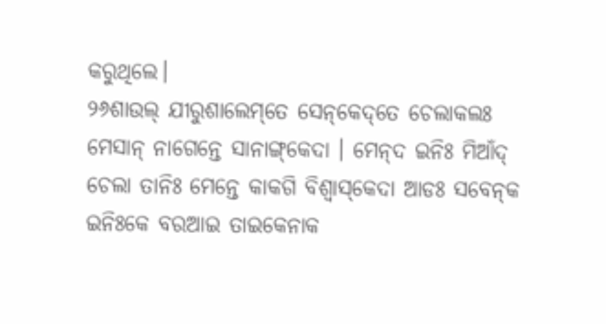କରୁଥିଲେ।
୨୬ଶାଉଲ୍‌ ଯୀରୁଶାଲେମ୍‌ତେ ସେନ୍‌କେଦ୍‌ତେ ଚେଲାକଲଃ ମେସାନ୍‌ ନାଗେନ୍ତେ ସାନାଙ୍ଗ୍‌କେଦା । ମେନ୍‌ଦ ଇନିଃ ମିଆଁଦ୍‌ ଚେଲା ତାନିଃ ମେନ୍ତେ କାକଗି ବିଶ୍ୱାସ୍‌କେଦା ଆଡଃ ସବେନ୍‌କ ଇନିଃକେ ବରଆଇ ତାଇକେନାକ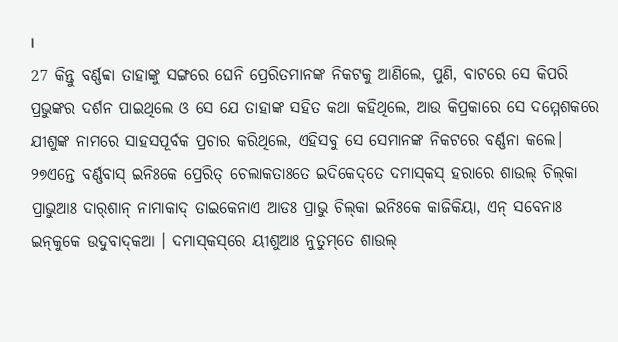।
27 କିନ୍ତୁ ବର୍ଣ୍ଣବ୍ବା ତାହାଙ୍କୁ ସଙ୍ଗରେ ଘେନି ପ୍ରେରିତମାନଙ୍କ ନିକଟକୁ ଆଣିଲେ, ପୁଣି, ବାଟରେ ସେ କିପରି ପ୍ରଭୁଙ୍କର ଦର୍ଶନ ପାଇଥିଲେ ଓ ସେ ଯେ ତାହାଙ୍କ ସହିତ କଥା କହିଥିଲେ, ଆଉ କିପ୍ରକାରେ ସେ ଦମ୍ମେଶକରେ ଯୀଶୁଙ୍କ ନାମରେ ସାହସପୂର୍ବକ ପ୍ରଚାର କରିଥିଲେ, ଏହିସବୁ ସେ ସେମାନଙ୍କ ନିକଟରେ ବର୍ଣ୍ଣନା କଲେ।
୨୭ଏନ୍ତେ ବର୍ଣ୍ଣବାସ୍‌ ଇନିଃକେ ପ୍ରେରିତ୍‌ ଚେଲାକତାଃତେ ଇଦିକେଦ୍‌ତେ ଦମାସ୍‌କସ୍‌ ହରାରେ ଶାଉଲ୍‌ ଚିଲ୍‌କା ପ୍ରାଭୁଆଃ ଦାର୍‌ଶାନ୍‌ ନାମାକାଦ୍‌ ତାଇକେନାଏ ଆଡଃ ପ୍ରାଭୁ ଚିଲ୍‌କା ଇନିଃକେ କାଜିକିୟା, ଏନ୍‌ ସବେନାଃ ଇନ୍‌କୁକେ ଉଦୁବାଦ୍‌କଆ । ଦମାସ୍‌କସ୍‌ରେ ୟୀଶୁଆଃ ନୁତୁମ୍‌ତେ ଶାଉଲ୍‌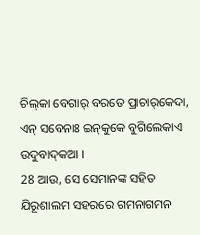ଚିଲ୍‌କା ବେଗାର୍‌ ବରତେ ପ୍ରାଚାର୍‌କେଦା, ଏନ୍‌ ସବେନାଃ ଇନ୍‌କୁକେ ବୁଗିଲେକାଏ ଉଦୁବାଦ୍‌କଆ ।
28 ଆଉ, ସେ ସେମାନଙ୍କ ସହିତ ଯିରୂଶାଲମ ସହରରେ ଗମନାଗମନ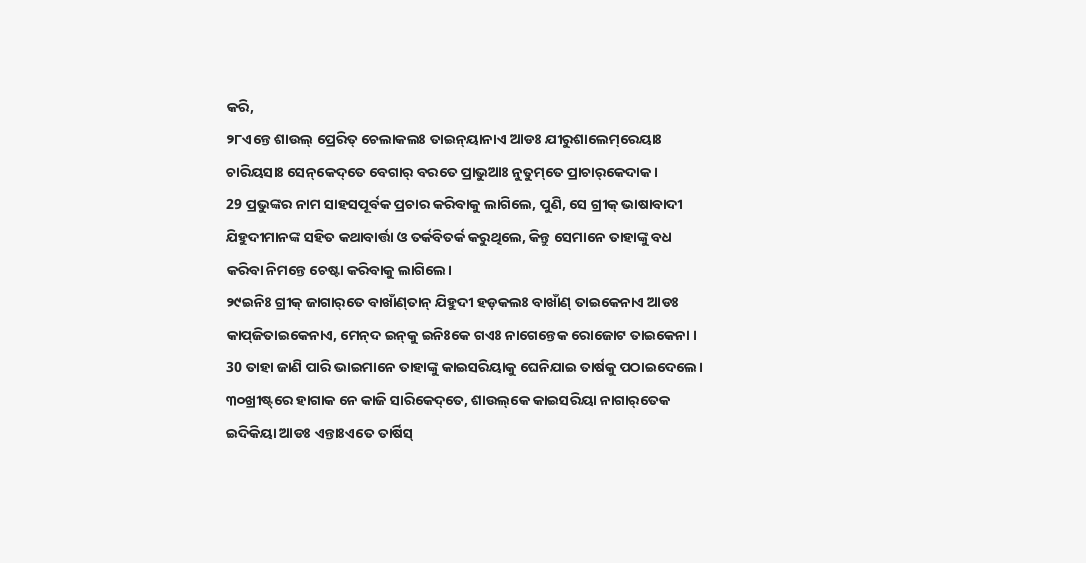କରି,
୨୮ଏନ୍ତେ ଶାଉଲ୍‌ ପ୍ରେରିତ୍‌ ଚେଲାକଲଃ ତାଇନ୍‌ୟାନାଏ ଆଡଃ ଯୀରୁଶାଲେମ୍‌ରେୟାଃ ଚାରିୟସାଃ ସେନ୍‌କେଦ୍‌ତେ ବେଗାର୍‌ ବରତେ ପ୍ରାଭୁଆଃ ନୁତୁମ୍‌ତେ ପ୍ରାଚାର୍‌କେଦାକ ।
29 ପ୍ରଭୁଙ୍କର ନାମ ସାହସପୂର୍ବକ ପ୍ରଚାର କରିବାକୁ ଲାଗିଲେ, ପୁଣି, ସେ ଗ୍ରୀକ୍‍ ଭାଷାବାଦୀ ଯିହୁଦୀମାନଙ୍କ ସହିତ କଥାବାର୍ତ୍ତା ଓ ତର୍କବିତର୍କ କରୁଥିଲେ, କିନ୍ତୁ ସେମାନେ ତାହାଙ୍କୁ ବଧ କରିବା ନିମନ୍ତେ ଚେଷ୍ଟା କରିବାକୁ ଲାଗିଲେ।
୨୯ଇନିଃ ଗ୍ରୀକ୍‌ ଜାଗାର୍‌ତେ ବାଖାଁଣ୍‌ତାନ୍‌ ଯିହୁଦୀ ହଡ଼କଲଃ ବାଖାଁଣ୍‌ ତାଇକେନାଏ ଆଡଃ କାପ୍‌ଜିତାଇକେନାଏ, ମେନ୍‌ଦ ଇନ୍‌କୁ ଇନିଃକେ ଗଏଃ ନାଗେନ୍ତେକ ରୋଜୋଟ ତାଇକେନା ।
30 ତାହା ଜାଣି ପାରି ଭାଇମାନେ ତାହାଙ୍କୁ କାଇସରିୟାକୁ ଘେନିଯାଇ ତାର୍ଷକୁ ପଠାଇଦେଲେ।
୩୦ଖ୍ରୀଷ୍ଟ୍‌ରେ ହାଗାକ ନେ କାଜି ସାରିକେଦ୍‌ତେ, ଶାଉଲ୍‌କେ କାଇସରିୟା ନାଗାର୍‌ତେକ ଇଦିକିୟା ଆଡଃ ଏନ୍ତାଃଏତେ ତାର୍ଷିସ୍‌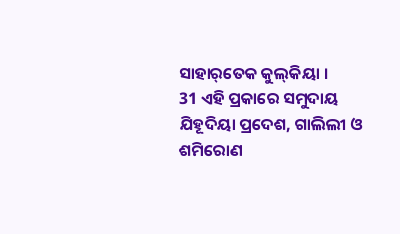ସାହାର୍‌ତେକ କୁଲ୍‌କିୟା ।
31 ଏହି ପ୍ରକାରେ ସମୁଦାୟ ଯିହୂଦିୟା ପ୍ରଦେଶ, ଗାଲିଲୀ ଓ ଶମିରୋଣ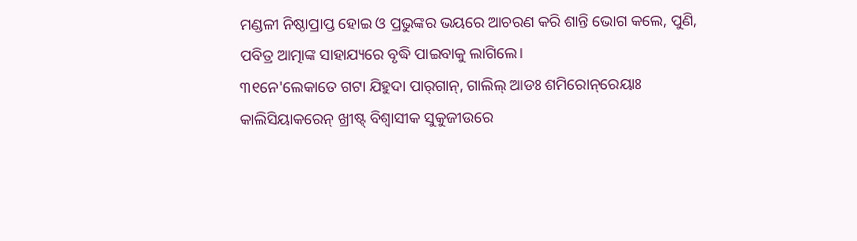ମଣ୍ଡଳୀ ନିଷ୍ଠାପ୍ରାପ୍ତ ହୋଇ ଓ ପ୍ରଭୁଙ୍କର ଭୟରେ ଆଚରଣ କରି ଶାନ୍ତି ଭୋଗ କଲେ, ପୁଣି, ପବିତ୍ର ଆତ୍ମାଙ୍କ ସାହାଯ୍ୟରେ ବୃଦ୍ଧି ପାଇବାକୁ ଲାଗିଲେ।
୩୧ନେ'ଲେକାତେ ଗଟା ଯିହୁଦା ପାର୍‌ଗାନ୍‌, ଗାଲିଲ୍‌ ଆଡଃ ଶମିରୋନ୍‌ରେୟାଃ କାଲିସିୟାକରେନ୍‌ ଖ୍ରୀଷ୍ଟ୍‌ ବିଶ୍ୱାସୀକ ସୁକୁଜୀଉରେ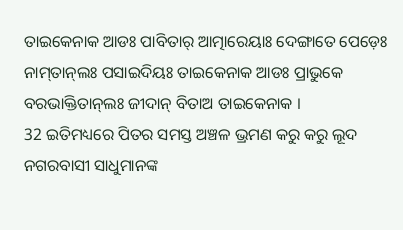ତାଇକେନାକ ଆଡଃ ପାବିତାର୍‌ ଆତ୍ମାରେୟାଃ ଦେଙ୍ଗାତେ ପେଡ଼େଃ ନାମ୍‌ତାନ୍‌ଲଃ ପସାଇଦିୟଃ ତାଇକେନାକ ଆଡଃ ପ୍ରାଭୁକେ ବରଭାକ୍ତିତାନ୍‌ଲଃ ଜୀଦାନ୍‌ ବିତାଅ ତାଇକେନାକ ।
32 ଇତିମଧ୍ୟରେ ପିତର ସମସ୍ତ ଅଞ୍ଚଳ ଭ୍ରମଣ କରୁ କରୁ ଲୂଦ ନଗରବାସୀ ସାଧୁମାନଙ୍କ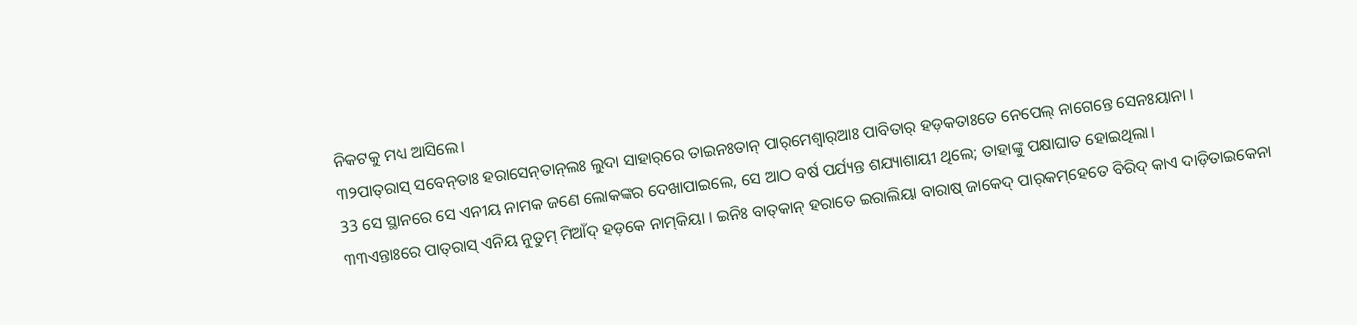ନିକଟକୁ ମଧ୍ୟ ଆସିଲେ।
୩୨ପାତ୍‌ରାସ୍‌ ସବେନ୍‍ତାଃ ହରାସେନ୍‌ତାନ୍‌ଲଃ ଲୁଦା ସାହାର୍‌ରେ ତାଇନଃତାନ୍‌ ପାର୍‌ମେଶ୍ୱାର୍‌ଆଃ ପାବିତାର୍‌ ହଡ଼କତାଃତେ ନେପେଲ୍‌ ନାଗେନ୍ତେ ସେନଃୟାନା ।
33 ସେ ସ୍ଥାନରେ ସେ ଏନୀୟ ନାମକ ଜଣେ ଲୋକଙ୍କର ଦେଖାପାଇଲେ, ସେ ଆଠ ବର୍ଷ ପର୍ଯ୍ୟନ୍ତ ଶଯ୍ୟାଶାୟୀ ଥିଲେ; ତାହାଙ୍କୁ ପକ୍ଷାଘାତ ହୋଇଥିଲା।
୩୩ଏନ୍ତାଃରେ ପାତ୍‌ରାସ୍‌ ଏନିୟ ନୁତୁମ୍‌ ମିଆଁଦ୍‌ ହଡ଼କେ ନାମ୍‍କିୟା । ଇନିଃ ବାତ୍‌କାନ୍‌ ହରାତେ ଇରାଲିୟା ବାରାଷ୍‌ ଜାକେଦ୍‌ ପାର୍‌କମ୍‌ହେତେ ବିରିଦ୍‌ କାଏ ଦାଡ଼ିତାଇକେନା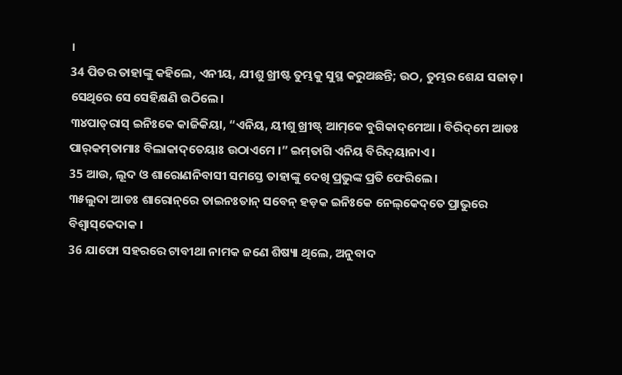।
34 ପିତର ତାହାଙ୍କୁ କହିଲେ, ଏନୀୟ, ଯୀଶୁ ଖ୍ରୀଷ୍ଟ ତୁମ୍ଭକୁ ସୁସ୍ଥ କରୁଅଛନ୍ତି; ଉଠ, ତୁମ୍ଭର ଶେଯ ସଜାଡ଼। ସେଥିରେ ସେ ସେହିକ୍ଷଣି ଉଠିଲେ।
୩୪ପାତ୍‌ରାସ୍‌ ଇନିଃକେ କାଜିକିୟା, “ଏନିୟ, ୟୀଶୁ ଖ୍ରୀଷ୍ଟ୍‌ ଆମ୍‌କେ ବୁଗିକାଦ୍‌ମେଆ । ବିରିଦ୍‌ମେ ଆଡଃ ପାର୍‌କମ୍‌ତାମାଃ ବିଲାକାଦ୍‌ତେୟାଃ ଉଠାଏମେ ।” ଇମ୍‌ତାଗି ଏନିୟ ବିରିଦ୍‌ୟାନାଏ ।
35 ଆଉ, ଲୂଦ ଓ ଶାରୋଣନିବାସୀ ସମସ୍ତେ ତାହାଙ୍କୁ ଦେଖି ପ୍ରଭୁଙ୍କ ପ୍ରତି ଫେରିଲେ।
୩୫ଲୁଦା ଆଡଃ ଶାରୋନ୍‌ରେ ତାଇନଃତାନ୍‌ ସବେନ୍‌ ହଡ଼କ ଇନିଃକେ ନେଲ୍‌କେଦ୍‌ତେ ପ୍ରାଭୁରେ ବିଶ୍ୱାସ୍‌କେଦାକ ।
36 ଯାଫୋ ସହରରେ ଟାବୀଥା ନାମକ ଜଣେ ଶିଷ୍ୟା ଥିଲେ, ଅନୁବାଦ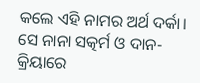କଲେ ଏହି ନାମର ଅର୍ଥ ଦର୍କା। ସେ ନାନା ସତ୍କର୍ମ ଓ ଦାନ-କ୍ରିୟାରେ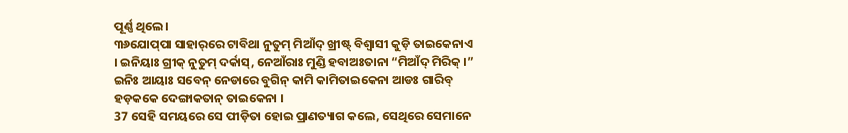ପୂର୍ଣ୍ଣ ଥିଲେ।
୩୬ଯୋପ୍‌ପା ସାହାର୍‌ରେ ଟାବିଥା ନୁତୁମ୍‌ ମିଆଁଦ୍‌ ଖ୍ରୀଷ୍ଟ୍‌ ବିଶ୍ୱାସୀ କୁଡ଼ି ତାଇକେନାଏ । ଇନିୟାଃ ଗ୍ରୀକ୍‌ ନୁତୁମ୍‌ ଦର୍କାସ୍‌, ନେଆଁରାଃ ମୁଣ୍ଡି ହବାଅଃତାନା “ମିଆଁଦ୍‌ ମିରିକ୍‌ ।” ଇନିଃ ଆୟାଃ ସବେନ୍‌ ନେଡାରେ ବୁଗିନ୍‌ କାମି କାମିତାଇକେନା ଆଡଃ ଗାରିବ୍‌ ହଡ଼କକେ ଦେଙ୍ଗାକତାନ୍‌ ତାଇକେନା ।
37 ସେହି ସମୟରେ ସେ ପୀଡ଼ିତା ହୋଇ ପ୍ରାଣତ୍ୟାଗ କଲେ, ସେଥିରେ ସେମାନେ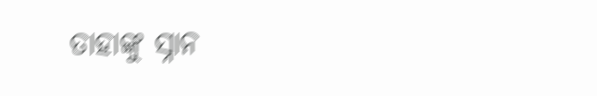ତାହାଙ୍କୁ ସ୍ନାନ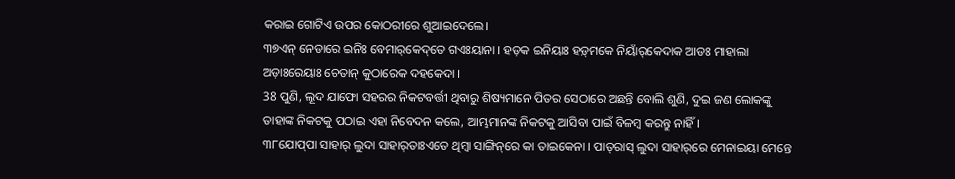କରାଇ ଗୋଟିଏ ଉପର କୋଠରୀରେ ଶୁଆଇଦେଲେ।
୩୭ଏନ୍‌ ନେଡାରେ ଇନିଃ ବେମାର୍‌କେଦ୍‌ତେ ଗଏଃୟାନା । ହଡ଼କ ଇନିୟାଃ ହଡ଼୍‌ମକେ ନିୟାଁର୍‌କେଦାକ ଆଡଃ ମାହାଲା ଅଡ଼ାଃରେୟାଃ ଚେତାନ୍‌ କୁଠାରେକ ଦହକେଦା ।
38 ପୁଣି, ଲୂଦ ଯାଫୋ ସହରର ନିକଟବର୍ତ୍ତୀ ଥିବାରୁ ଶିଷ୍ୟମାନେ ପିତର ସେଠାରେ ଅଛନ୍ତି ବୋଲି ଶୁଣି, ଦୁଇ ଜଣ ଲୋକଙ୍କୁ ତାହାଙ୍କ ନିକଟକୁ ପଠାଇ ଏହା ନିବେଦନ କଲେ, ଆମ୍ଭମାନଙ୍କ ନିକଟକୁ ଆସିବା ପାଇଁ ବିଳମ୍ବ କରନ୍ତୁ ନାହିଁ।
୩୮ଯୋପ୍‌ପା ସାହାର୍‌ ଲୁଦା ସାହାର୍‌ତାଃଏତେ ଥିମ୍ବା ସାଙ୍ଗିନ୍‌ରେ କା ତାଇକେନା । ପାତ୍‌ରାସ୍‌ ଲୁଦା ସାହାର୍‌ରେ ମେନାଇୟା ମେନ୍ତେ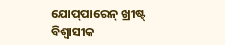ଯୋପ୍‌ପାରେନ୍‌ ଖ୍ରୀଷ୍ଟ୍‌ ବିଶ୍ୱାସୀକ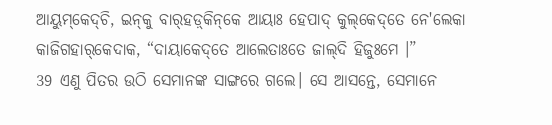ଆୟୁମ୍‌କେଦ୍‌ଚି, ଇନ୍‌କୁ ବାର୍‌ହଡ଼୍‌କିନ୍‌କେ ଆୟାଃ ହେପାଦ୍‌ କୁଲ୍‌କେଦ୍‌ତେ ନେ'ଲେକା କାଜିଗହାର୍‌କେଦାକ, “ଦାୟାକେଦ୍‌ତେ ଆଲେତାଃତେ ଜାଲ୍‌ଦି ହିଜୁଃମେ ।”
39 ଏଣୁ ପିତର ଉଠି ସେମାନଙ୍କ ସାଙ୍ଗରେ ଗଲେ। ସେ ଆସନ୍ତେ, ସେମାନେ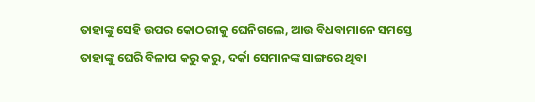ତାହାଙ୍କୁ ସେହି ଉପର କୋଠରୀକୁ ଘେନିଗଲେ, ଆଉ ବିଧବାମାନେ ସମସ୍ତେ ତାହାଙ୍କୁ ଘେରି ବିଳାପ କରୁ କରୁ, ଦର୍କା ସେମାନଙ୍କ ସାଙ୍ଗରେ ଥିବା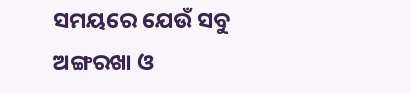ସମୟରେ ଯେଉଁ ସବୁ ଅଙ୍ଗରଖା ଓ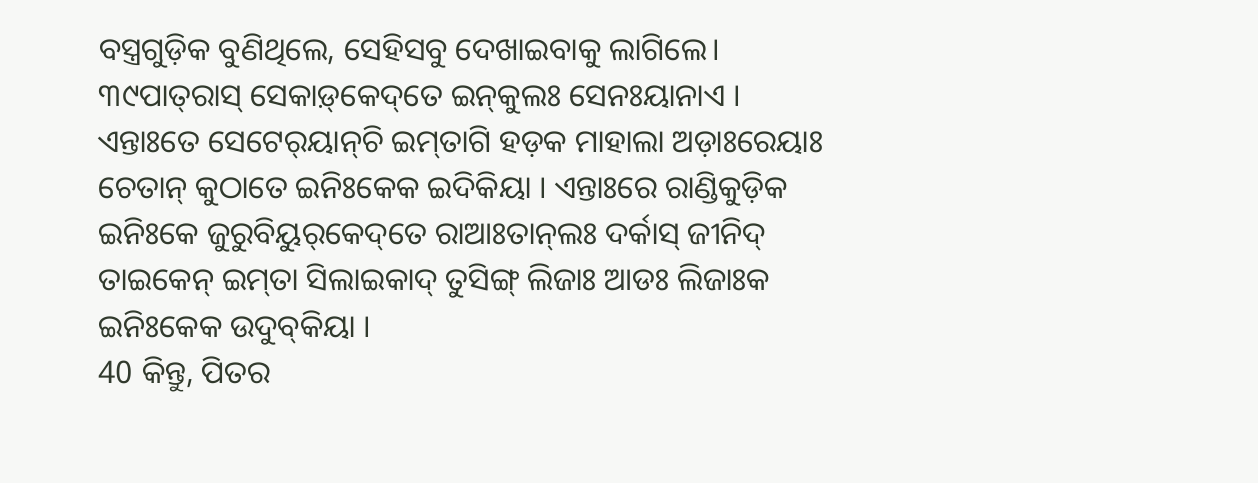ବସ୍ତ୍ରଗୁଡ଼ିକ ବୁଣିଥିଲେ, ସେହିସବୁ ଦେଖାଇବାକୁ ଲାଗିଲେ।
୩୯ପାତ୍‌ରାସ୍‌ ସେକାଡ଼୍‌କେଦ୍‌ତେ ଇନ୍‌କୁଲଃ ସେନଃୟାନାଏ । ଏନ୍ତାଃତେ ସେଟେର୍‌ୟାନ୍‌ଚି ଇମ୍‌ତାଗି ହଡ଼କ ମାହାଲା ଅଡ଼ାଃରେୟାଃ ଚେତାନ୍‌ କୁଠାତେ ଇନିଃକେକ ଇଦିକିୟା । ଏନ୍ତାଃରେ ରାଣ୍ଡିକୁଡ଼ିକ ଇନିଃକେ ଜୁରୁବିୟୁର୍‌କେଦ୍‌ତେ ରାଆଃତାନ୍‌ଲଃ ଦର୍କାସ୍‌ ଜୀନିଦ୍‌ ତାଇକେନ୍‌ ଇମ୍‌ତା ସିଲାଇକାଦ୍‌ ତୁସିଙ୍ଗ୍‌ ଲିଜାଃ ଆଡଃ ଲିଜାଃକ ଇନିଃକେକ ଉଦୁବ୍‌କିୟା ।
40 କିନ୍ତୁ, ପିତର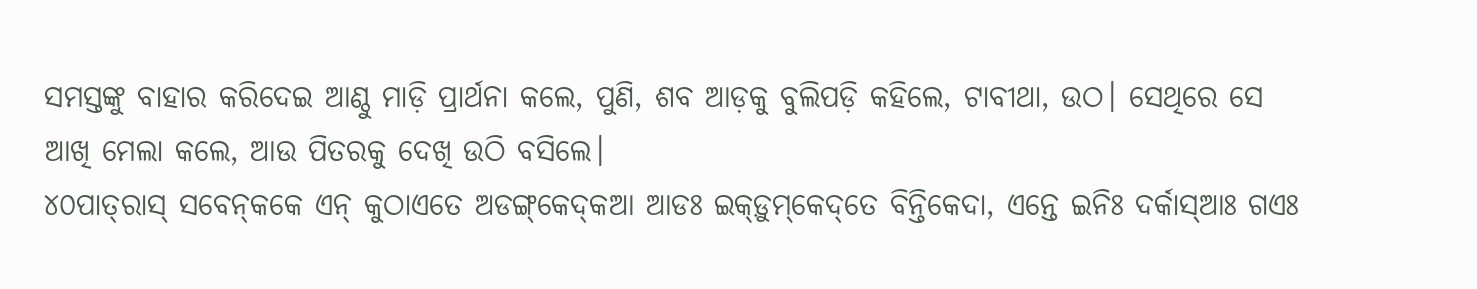ସମସ୍ତଙ୍କୁ ବାହାର କରିଦେଇ ଆଣ୍ଠୁ ମାଡ଼ି ପ୍ରାର୍ଥନା କଲେ, ପୁଣି, ଶବ ଆଡ଼କୁ ବୁଲିପଡ଼ି କହିଲେ, ଟାବୀଥା, ଉଠ। ସେଥିରେ ସେ ଆଖି ମେଲା କଲେ, ଆଉ ପିତରକୁ ଦେଖି ଉଠି ବସିଲେ।
୪୦ପାତ୍‌ରାସ୍‌ ସବେନ୍‌କକେ ଏନ୍‌ କୁଠାଏତେ ଅଡଙ୍ଗ୍‌କେଦ୍‌କଆ ଆଡଃ ଇକ୍‌ଡ଼ୁମ୍‌କେଦ୍‌ତେ ବିନ୍ତିକେଦା, ଏନ୍ତେ ଇନିଃ ଦର୍କାସ୍‌ଆଃ ଗଏଃ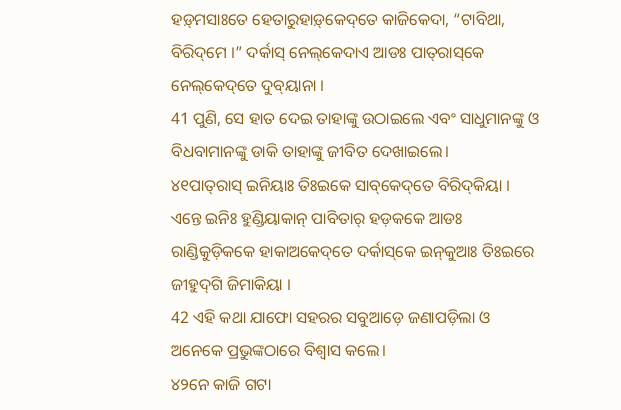ହଡ଼୍‌ମସାଃତେ ହେତାରୁହାଡ଼୍‌କେଦ୍‌ତେ କାଜିକେଦା, “ଟାବିଥା, ବିରିଦ୍‌ମେ ।” ଦର୍କାସ୍‌ ନେଲ୍‌କେଦାଏ ଆଡଃ ପାତ୍‌ରାସ୍‌କେ ନେଲ୍‌କେଦ୍‌ତେ ଦୁବ୍‌ୟାନା ।
41 ପୁଣି, ସେ ହାତ ଦେଇ ତାହାଙ୍କୁ ଉଠାଇଲେ ଏବଂ ସାଧୁମାନଙ୍କୁ ଓ ବିଧବାମାନଙ୍କୁ ଡାକି ତାହାଙ୍କୁ ଜୀବିତ ଦେଖାଇଲେ।
୪୧ପାତ୍‌ରାସ୍‌ ଇନିୟାଃ ତିଃଇକେ ସାବ୍‌କେଦ୍‌ତେ ବିରିଦ୍‌କିୟା । ଏନ୍ତେ ଇନିଃ ହୁଣ୍ଡିୟାକାନ୍‌ ପାବିତାର୍‌ ହଡ଼କକେ ଆଡଃ ରାଣ୍ଡିକୁଡ଼ିକକେ ହାକାଅକେଦ୍‌ତେ ଦର୍କାସ୍‌କେ ଇନ୍‌କୁଆଃ ତିଃଇରେ ଜୀହୁଦ୍‌ଗି ଜିମାକିୟା ।
42 ଏହି କଥା ଯାଫୋ ସହରର ସବୁଆଡ଼େ ଜଣାପଡ଼ିଲା ଓ ଅନେକେ ପ୍ରଭୁଙ୍କଠାରେ ବିଶ୍ୱାସ କଲେ।
୪୨ନେ କାଜି ଗଟା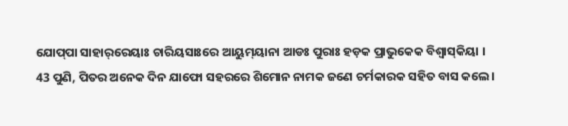ଯୋପ୍‌ପା ସାହାର୍‌ରେୟାଃ ଚାରିୟସାଃରେ ଆୟୁମ୍‌ୟାନା ଆଡଃ ପୁରାଃ ହଡ଼କ ପ୍ରାଭୁକେକ ବିଶ୍ୱାସ୍‌କିୟା ।
43 ପୁଣି, ପିତର ଅନେକ ଦିନ ଯାଫୋ ସହରରେ ଶିମୋନ ନାମକ ଜଣେ ଚର୍ମକାରକ ସହିତ ବାସ କଲେ।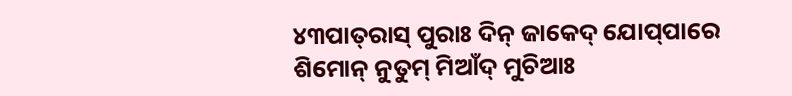୪୩ପାତ୍‌ରାସ୍‌ ପୁରାଃ ଦିନ୍‌ ଜାକେଦ୍‌ ଯୋପ୍‌ପାରେ ଶିମୋନ୍‌ ନୁତୁମ୍‌ ମିଆଁଦ୍‌ ମୁଚିଆଃ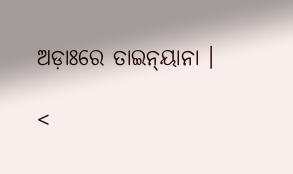ଅଡ଼ାଃରେ ତାଇନ୍‌ୟାନା ।

<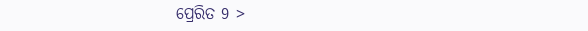ପ୍ରେରିତ 9 >